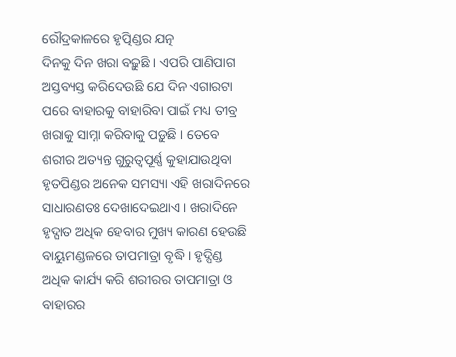ରୌଦ୍ରକାଳରେ ହୃତ୍ପିଣ୍ଡର ଯତ୍ନ
ଦିନକୁ ଦିନ ଖରା ବଢ଼ୁଛି । ଏପରି ପାଣିପାଗ ଅସ୍ତବ୍ୟସ୍ତ କରିଦେଉଛି ଯେ ଦିନ ଏଗାରଟା ପରେ ବାହାରକୁ ବାହାରିବା ପାଇଁ ମଧ୍ୟ ତୀବ୍ର ଖରାକୁ ସାମ୍ନା କରିବାକୁ ପଡ଼ୁଛି । ତେବେ ଶରୀର ଅତ୍ୟନ୍ତ ଗୁରୁତ୍ୱପୂର୍ଣ୍ଣ କୁହାଯାଉଥିବା ହୃତପିଣ୍ଡର ଅନେକ ସମସ୍ୟା ଏହି ଖରାଦିନରେ ସାଧାରଣତଃ ଦେଖାଦେଇଥାଏ । ଖରାଦିନେ ହୃଦ୍ଘାତ ଅଧିକ ହେବାର ମୁଖ୍ୟ କାରଣ ହେଉଛି ବାୟୁମଣ୍ଡଳରେ ତାପମାତ୍ରା ବୃଦ୍ଧି । ହୃଦ୍ପିଣ୍ଡ ଅଧିକ କାର୍ଯ୍ୟ କରି ଶରୀରର ତାପମାତ୍ରା ଓ ବାହାରର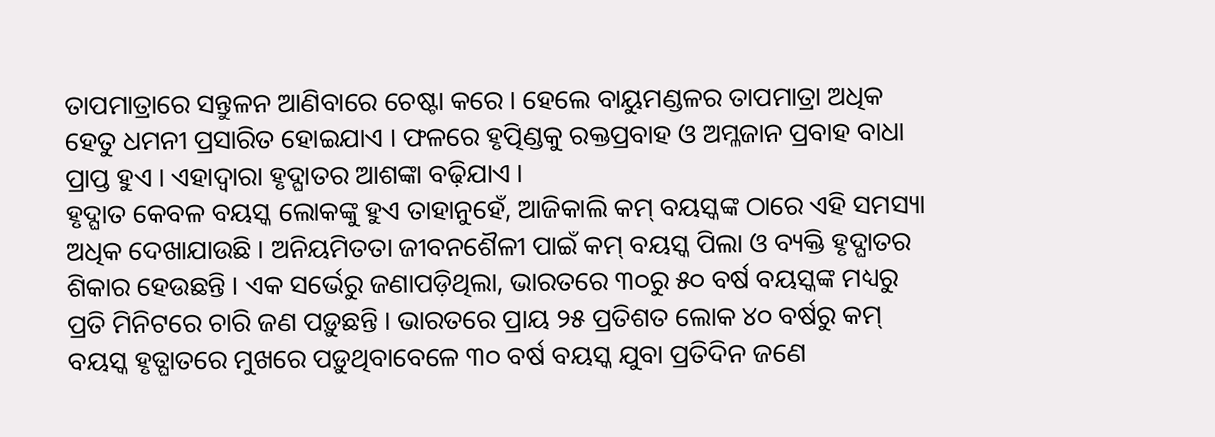ତାପମାତ୍ରାରେ ସନ୍ତୁଳନ ଆଣିବାରେ ଚେଷ୍ଟା କରେ । ହେଲେ ବାୟୁମଣ୍ଡଳର ତାପମାତ୍ରା ଅଧିକ ହେତୁ ଧମନୀ ପ୍ରସାରିତ ହୋଇଯାଏ । ଫଳରେ ହୃତ୍ପିଣ୍ଡକୁ ରକ୍ତପ୍ରବାହ ଓ ଅମ୍ଳଜାନ ପ୍ରବାହ ବାଧା ପ୍ରାପ୍ତ ହୁଏ । ଏହାଦ୍ୱାରା ହୃଦ୍ଘାତର ଆଶଙ୍କା ବଢ଼ିଯାଏ ।
ହୃଦ୍ଘାତ କେବଳ ବୟସ୍କ ଲୋକଙ୍କୁ ହୁଏ ତାହାନୁହେଁ, ଆଜିକାଲି କମ୍ ବୟସ୍କଙ୍କ ଠାରେ ଏହି ସମସ୍ୟା ଅଧିକ ଦେଖାଯାଉଛି । ଅନିୟମିତତା ଜୀବନଶୈଳୀ ପାଇଁ କମ୍ ବୟସ୍କ ପିଲା ଓ ବ୍ୟକ୍ତି ହୃଦ୍ଘାତର ଶିକାର ହେଉଛନ୍ତି । ଏକ ସର୍ଭେରୁ ଜଣାପଡ଼ିଥିଲା, ଭାରତରେ ୩୦ରୁ ୫୦ ବର୍ଷ ବୟସ୍କଙ୍କ ମଧ୍ୟରୁ ପ୍ରତି ମିନିଟରେ ଚାରି ଜଣ ପଡ଼ୁଛନ୍ତି । ଭାରତରେ ପ୍ରାୟ ୨୫ ପ୍ରତିଶତ ଲୋକ ୪୦ ବର୍ଷରୁ କମ୍ ବୟସ୍କ ହୃତ୍ଘାତରେ ମୁଖରେ ପଡ଼ୁଥିବାବେଳେ ୩୦ ବର୍ଷ ବୟସ୍କ ଯୁବା ପ୍ରତିଦିନ ଜଣେ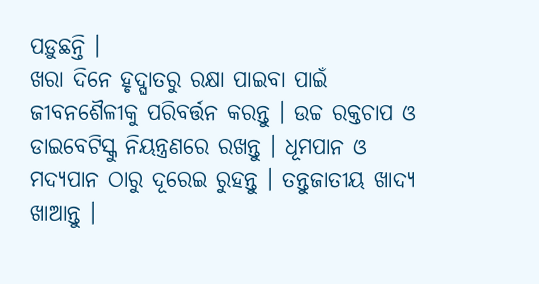ପଡ଼ୁଛନ୍ତି ।
ଖରା ଦିନେ ହୃଦ୍ଘାତରୁ ରକ୍ଷା ପାଇବା ପାଇଁ ଜୀବନଶୈଳୀକୁ ପରିବର୍ତ୍ତନ କରନ୍ତୁ । ଉଚ୍ଚ ରକ୍ତଚାପ ଓ ଡାଇବେଟିସ୍କୁ ନିୟନ୍ତ୍ରଣରେ ରଖନ୍ତୁ । ଧୂମପାନ ଓ ମଦ୍ୟପାନ ଠାରୁ ଦୂରେଇ ରୁହନ୍ତୁ । ତନ୍ତୁଜାତୀୟ ଖାଦ୍ୟ ଖାଆନ୍ତୁ ।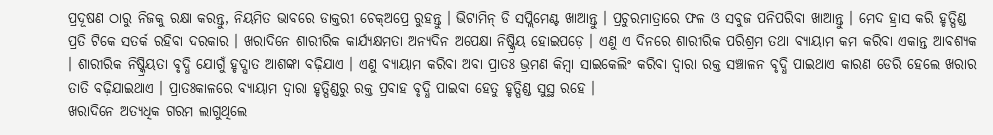ପ୍ରଦୂଷଣ ଠାରୁ ନିଜକୁ ରକ୍ଷା କରନ୍ତୁ, ନିୟମିତ ଭାବରେ ଡାକ୍ତରୀ ଚେକ୍ଅପ୍ରେ ରୁହନ୍ତୁ । ଭିଟାମିନ୍ ଡି ସପ୍ଲିମେଣ୍ଟ ଖାଆନ୍ତୁ । ପ୍ରଚୁରମାତ୍ରାରେ ଫଳ ଓ ସବୁଜ ପନିପରିବା ଖାଆନ୍ତୁ । ମେଦ ହ୍ରାସ କରି ହୃତ୍ପିଣ୍ଡ ପ୍ରତି ଟିକେ ସତର୍କ ରହିବା ଦରକାର । ଖରାଦିନେ ଶାରୀରିକ କାର୍ଯ୍ୟକ୍ଷମତା ଅନ୍ୟଦିନ ଅପେକ୍ଷା ନିଷ୍କ୍ରିୟ ହୋଇପଡ଼େ । ଏଣୁ ଏ ଦିନରେ ଶାରୀରିକ ପରିଶ୍ରମ ତଥା ବ୍ୟାୟାମ କମ କରିବା ଏକାନ୍ତ ଆବଶ୍ୟକ । ଶାରୀରିକ ନିଷ୍କ୍ରିୟତା ବୃଦ୍ଧି ଯୋଗୁଁ ହୃଦ୍ଘାତ ଆଶଙ୍କା ବଢ଼ିଯାଏ । ଏଣୁ ବ୍ୟାୟାମ କରିବା ଅବା ପ୍ରାତଃ ଭ୍ରମଣ କିମ୍ବା ସାଇକେଲିଂ କରିବା ଦ୍ୱାରା ରକ୍ତ ସଞ୍ଚାଳନ ବୃଦ୍ଧି ପାଇଥାଏ କାରଣ ଡେରି ହେଲେ ଖରାର ତାତି ବଢ଼ିଯାଇଥାଏ । ପ୍ରାତଃକାଳରେ ବ୍ୟାୟାମ ଦ୍ୱାରା ହୃତ୍ପିଣ୍ଡରୁ ରକ୍ତ ପ୍ରବାହ ବୃଦ୍ଧି ପାଇବା ହେତୁ ହୃତ୍ପିଣ୍ଡ ସୁସ୍ଥ ରହେ ।
ଖରାଦିନେ ଅତ୍ୟଧିକ ଗରମ ଲାଗୁଥିଲେ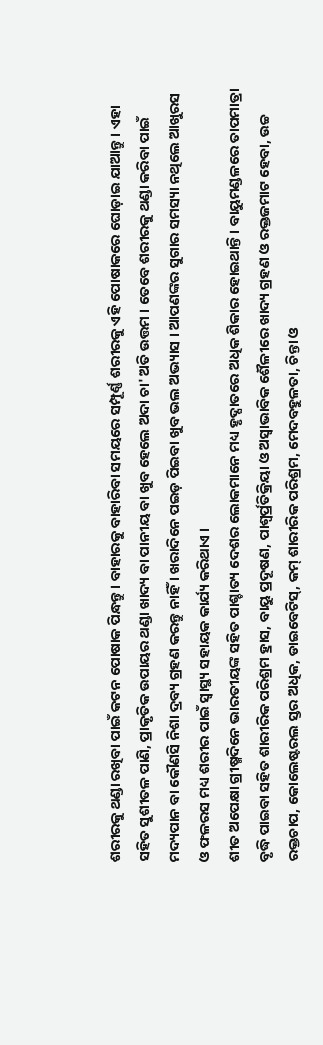ଶରୀରକୁ ଥଣ୍ଡା ରଖିବା ପାଇଁ କଟନ ପୋଷାକ ପିନ୍ଧନ୍ତୁ । ବାହାରକୁ ବାହାରିବା ସମୟରେ ସମ୍ପୂର୍ଣ୍ଣ ଶରୀରକୁ ଏହି ପୋଷାକରେ ଘୋଡ଼ାଇ ଯାଆନ୍ତୁ । ଏହା ସହିତ ସୁଶୀତଳ ପାଣି, ପ୍ରାକୃତିକ ଉପାୟର ଥଣ୍ଡା ଖାଦ୍ୟ ବା ପାନୀୟ ବା ଖୁବ ହେଲେ ଅଦା ଚା' ଅତି ଉତ୍ତମ । ତେବେ ଶରୀରକୁ ଥଣ୍ଡା କରିବା ପାଇଁ ମଦ୍ୟପାନ ବା କୌଣସି ନିଶା ଦ୍ରବ୍ୟ ଗ୍ରହଣ କରନ୍ତୁ ନାହିଁ । ଖରାଦିନେ ପଇଡ଼ ପିଇବା ଖୁବ ଭଲ ଅଭ୍ୟାସ । ଆପଣଙ୍କର ସୁଗାର ସମସ୍ୟା ନଥିଲେ ଆଖୁରସ ଓ ଫଳରସ ମଧ୍ୟ ଶରୀର ପାଇଁ ସ୍ୱାସ୍ଥ୍ୟ ସହାୟକ କାର୍ଯ୍ୟ କରିଥାଏ ।
ଶୀତ ଅପେକ୍ଷା ଗ୍ରୀଷ୍ମଦିନେ ଭାରତୀୟଙ୍କ ସହିତ ପାଶ୍ଚାତ୍ୟ ଦେଶର ଲୋକମାନେ ମଧ୍ୟ ହୃଦ୍ଘାତରେ ଅଧିକ ଶିକାର ହୋଇଥାନ୍ତି । ବାୟୁମଣ୍ଡଳରେ ତାପମାତ୍ରା ବୃଦ୍ଧି ପାଇବା ସହିତ ଶାରୀରିକ ପରିଶ୍ରମ ହ୍ରାସ, ବାୟୁ ପ୍ରଦୂଷଣ, ପାଶ୍ୱର୍ପ୍ରତିକ୍ରିୟା ଓ ଅସ୍ୱାଭାବିକ ଶୈଳୀରେ ଖାଦ୍ୟ ଗ୍ରହଣ ଓ ରକ୍ତଜମାଟ ହେବା, ଉଚ୍ଚ ରକ୍ତଚାପ, କୋଲେଷ୍ଟରଲ ସ୍ତର ଅଧିକ, ଡାଇବେଟିସ୍, କମ୍ ଶାରୀରିକ ପରିଶ୍ରମ, ମେଦବହୁଳତା, ଚିନ୍ତା ଓ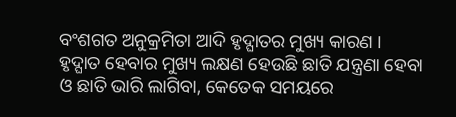ବଂଶଗତ ଅନୁକ୍ରମିତା ଆଦି ହୃଦ୍ଘାତର ମୁଖ୍ୟ କାରଣ ।
ହୃଦ୍ଘାତ ହେବାର ମୁଖ୍ୟ ଲକ୍ଷଣ ହେଉଛି ଛାତି ଯନ୍ତ୍ରଣା ହେବା ଓ ଛାତି ଭାରି ଲାଗିବା, କେତେକ ସମୟରେ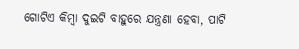ଗୋଟିଏ କିମ୍ବା ଦୁଇଟି ବାହୁରେ ଯନ୍ତ୍ରଣା ହେବା, ପାଟି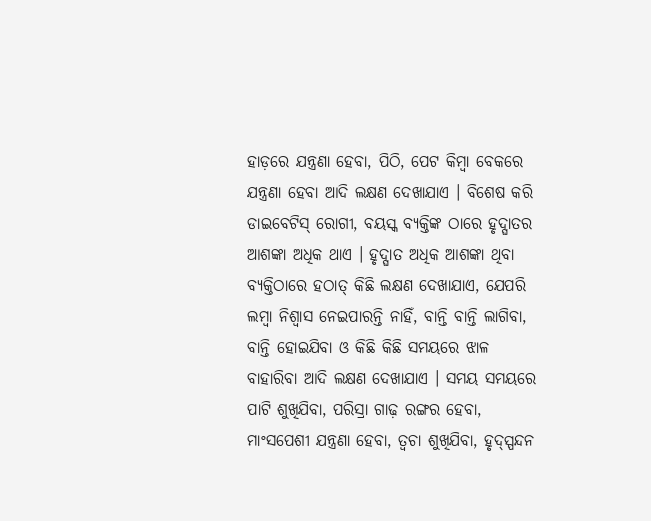ହାଡ଼ରେ ଯନ୍ତ୍ରଣା ହେବା, ପିଠି, ପେଟ କିମ୍ବା ବେକରେ ଯନ୍ତ୍ରଣା ହେବା ଆଦି ଲକ୍ଷଣ ଦେଖାଯାଏ । ବିଶେଷ କରି ଡାଇବେଟିସ୍ ରୋଗୀ, ବୟସ୍କ ବ୍ୟକ୍ତିଙ୍କ ଠାରେ ହୃଦ୍ଘାତର ଆଶଙ୍କା ଅଧିକ ଥାଏ । ହୃଦ୍ଘାତ ଅଧିକ ଆଶଙ୍କା ଥିବା ବ୍ୟକ୍ତିଠାରେ ହଠାତ୍ କିଛି ଲକ୍ଷଣ ଦେଖାଯାଏ, ଯେପରି ଲମ୍ବା ନିଶ୍ୱାସ ନେଇପାରନ୍ତି ନାହିଁ, ବାନ୍ତି ବାନ୍ତି ଲାଗିବା, ବାନ୍ତି ହୋଇଯିବା ଓ କିଛି କିଛି ସମୟରେ ଝାଳ ବାହାରିବା ଆଦି ଲକ୍ଷଣ ଦେଖାଯାଏ । ସମୟ ସମୟରେ ପାଟି ଶୁଖିଯିବା, ପରିସ୍ରା ଗାଢ଼ ରଙ୍ଗର ହେବା, ମାଂସପେଶୀ ଯନ୍ତ୍ରଣା ହେବା, ତ୍ୱଚା ଶୁଖିଯିବା, ହୃଦ୍ସ୍ପନ୍ଦନ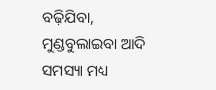ବଢ଼ିଯିବା, ମୁଣ୍ଡବୁଲାଇବା ଆଦି ସମସ୍ୟା ମଧ୍ୟ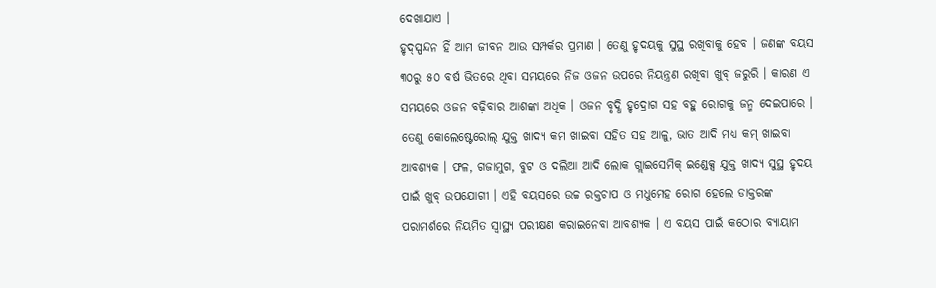ଦେଖାଯାଏ ।
ହୃଦ୍ସ୍ପନ୍ଦନ ହିଁ ଆମ ଜୀବନ ଆଉ ସମ୍ପର୍କର ପ୍ରମାଣ । ତେଣୁ ହୃଦୟକୁ ସୁସ୍ଥ ରଖିବାକୁ ହେବ । ଜଣଙ୍କ ବୟସ ୩୦ରୁ ୫୦ ବର୍ଷ ଭିତରେ ଥିବା ସମୟରେ ନିଜ ଓଜନ ଉପରେ ନିୟନ୍ତ୍ରଣ ରଖିବା ଖୁବ୍ ଜରୁରି । କାରଣ ଏ ସମୟରେ ଓଜନ ବଢ଼ିବାର ଆଶଙ୍କା ଅଧିକ । ଓଜନ ବୃଦ୍ଧି ହୃଦ୍ରୋଗ ସହ ବହୁ ରୋଗକୁ ଜନ୍ମ ଦେଇପାରେ । ତେଣୁ କୋଲେଷ୍ଟେରୋଲ୍ ଯୁକ୍ତ ଖାଦ୍ୟ କମ ଖାଇବା ସହିତ ସହ ଆଳୁ, ଭାତ ଆଦି ମଧ୍ୟ କମ୍ ଖାଇବା ଆବଶ୍ୟକ । ଫଳ, ଗଜାମୁଗ, ବୁଟ ଓ ଦଲିଆ ଆଦି ଲୋକ ଗ୍ଲାଇସେମିକ୍ ଇଣ୍ଡେକ୍ସ ଯୁକ୍ତ ଖାଦ୍ୟ ସୁସ୍ଥ ହୃଦୟ ପାଇଁ ଖୁବ୍ ଉପଯୋଗୀ । ଏହି ବୟସରେ ଉଚ୍ଚ ରକ୍ତଚାପ ଓ ମଧୁମେହ ରୋଗ ହେଲେ ଡାକ୍ତରଙ୍କ ପରାମର୍ଶରେ ନିୟମିତ ସ୍ୱାସ୍ଥ୍ୟ ପରୀକ୍ଷଣ କରାଇନେବା ଆବଶ୍ୟକ । ଏ ବୟସ ପାଇଁ କଠୋର ବ୍ୟାୟାମ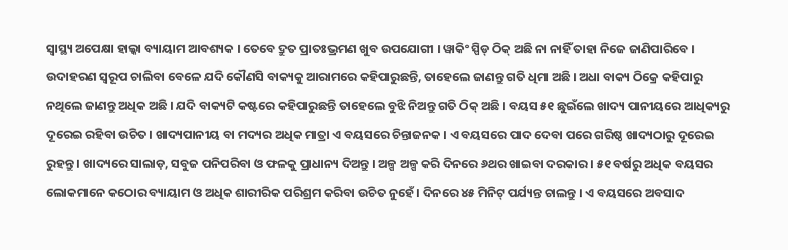ସ୍ୱାସ୍ଥ୍ୟ ଅପେକ୍ଷା ହାଲ୍କା ବ୍ୟାୟାମ ଆବଶ୍ୟକ । ତେବେ ଦ୍ରୁତ ପ୍ରାତଃଭ୍ରମଣ ଖୁବ ଉପଯୋଗୀ । ୱାକିଂ ସ୍ପିଡ୍ ଠିକ୍ ଅଛି ନା ନାହିଁ ତାହା ନିଜେ ଜାଣିପାରିବେ । ଉଦାହରଣ ସ୍ୱରୂପ ଚାଲିବା ବେଳେ ଯଦି କୌଣସି ବାକ୍ୟକୁ ଆରାମରେ କହିପାରୁଛନ୍ତି, ତାହେଲେ ଜାଣନ୍ତୁ ଗତି ଧିମା ଅଛି । ଅଧା ବାକ୍ୟ ଠିକ୍ରେ କହିପାରୁ ନଥିଲେ ଜାଣନ୍ତୁ ଅଧିକ ଅଛି । ଯଦି ବାକ୍ୟଟି କଷ୍ଟରେ କହିପାରୁଛନ୍ତି ତାହେଲେ ବୁଝି ନିଅନ୍ତୁ ଗତି ଠିକ୍ ଅଛି । ବୟସ ୫୧ ଛୁଇଁଲେ ଖାଦ୍ୟ ପାନୀୟରେ ଆଧିକ୍ୟରୁ ଦୂରେଇ ରହିବା ଉଚିତ । ଖାଦ୍ୟପାନୀୟ ବା ମଦ୍ୟର ଅଧିକ ମାତ୍ରା ଏ ବୟସରେ ଚିନ୍ତାଜନକ । ଏ ବୟସରେ ପାଦ ଦେବା ପରେ ଗରିଷ୍ଠ ଖାଦ୍ୟଠାରୁ ଦୂରେଇ ରୁହନ୍ତୁ । ଖାଦ୍ୟରେ ସାଲାଡ଼, ସବୁଜ ପନିପରିବା ଓ ଫଳକୁ ପ୍ରାଧାନ୍ୟ ଦିଅନ୍ତୁ । ଅଳ୍ପ ଅଳ୍ପ କରି ଦିନରେ ୬ଥର ଖାଇବା ଦରକାର । ୫୧ ବର୍ଷରୁ ଅଧିକ ବୟସର ଲୋକମାନେ କଠୋର ବ୍ୟାୟାମ ଓ ଅଧିକ ଶାରୀରିକ ପରିଶ୍ରମ କରିବା ଉଚିତ ନୁହେଁ । ଦିନରେ ୪୫ ମିନିଟ୍ ପର୍ଯ୍ୟନ୍ତ ଚାଲନ୍ତୁ । ଏ ବୟସରେ ଅବସାଦ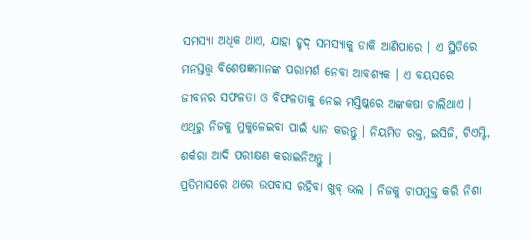ସମସ୍ୟା ଅଧିକ ଥାଏ, ଯାହା ହୃଦ୍ ସମସ୍ୟାକୁ ଡାକି ଆଣିପାରେ । ଏ ସ୍ଥିତିରେ ମନସ୍ତତ୍ତ୍ୱ ବିଶେଷଜ୍ଞମାନଙ୍କ ପରାମର୍ଶ ନେବା ଆବଶ୍ୟକ । ଏ ବୟସରେ ଜୀବନର ସଫଳତା ଓ ବିଫଳତାକୁ ନେଇ ମସ୍ତିଷ୍କରେ ଅଙ୍କକଷା ଚାଲିଥାଏ । ଏଥିରୁ ନିଜକୁ ମୁକୁଳେଇବା ପାଇଁ ଧ୍ୟାନ କରନ୍ତୁ । ନିୟମିତ ରକ୍ତ, ଇସିଜି, ଟିଏମ୍ଟି, ଶର୍କରା ଆଦି ପରୀକ୍ଷଣ କରାଇନିଅନ୍ତୁ ।
ପ୍ରତିମାସରେ ଥରେ ଉପବାସ ରହିବା ଖୁବ୍ ଭଲ । ନିଜକୁ ଚାପମୁକ୍ତ କରି ନିଶା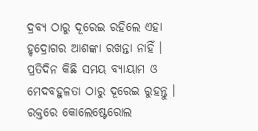ଦ୍ରବ୍ୟ ଠାରୁ ଦୂରେଇ ରହିଲେ ଏହା ହୃଦ୍ରୋଗର ଆଶଙ୍କା ରଖନ୍ତା ନାହିଁ । ପ୍ରତିଦିନ କିଛି ସମୟ ବ୍ୟାୟାମ ଓ ମେଦବହୁଳତା ଠାରୁ ଦୂରେଇ ରୁହନ୍ତୁ । ରକ୍ତରେ କୋଲେଷ୍ଟେରୋଲ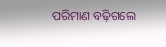ପରିମାଣ ବଢ଼ିଗଲେ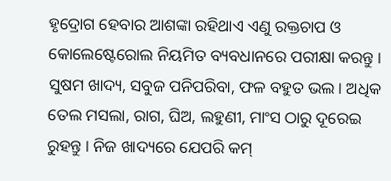ହୃଦ୍ରୋଗ ହେବାର ଆଶଙ୍କା ରହିଥାଏ ଏଣୁ ରକ୍ତଚାପ ଓ କୋଲେଷ୍ଟେରୋଲ ନିୟମିତ ବ୍ୟବଧାନରେ ପରୀକ୍ଷା କରନ୍ତୁ । ସୁଷମ ଖାଦ୍ୟ, ସବୁଜ ପନିପରିବା, ଫଳ ବହୁତ ଭଲ । ଅଧିକ ତେଲ ମସଲା, ରାଗ, ଘିଅ, ଲହୁଣୀ, ମାଂସ ଠାରୁ ଦୂରେଇ ରୁହନ୍ତୁ । ନିଜ ଖାଦ୍ୟରେ ଯେପରି କମ୍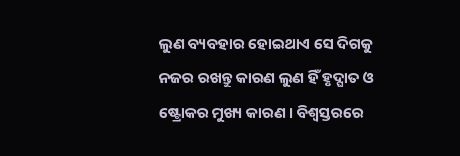ଲୁଣ ବ୍ୟବହାର ହୋଇଥାଏ ସେ ଦିଗକୁ ନଜର ରଖନ୍ତୁ କାରଣ ଲୁଣ ହିଁ ହୃଦ୍ଘାତ ଓ ଷ୍ଟ୍ରୋକର ମୁଖ୍ୟ କାରଣ । ବିଶ୍ୱସ୍ତରରେ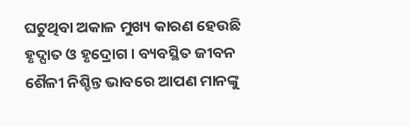ଘଟୁଥିବା ଅକାଳ ମୁଖ୍ୟ କାରଣ ହେଉଛି ହୃଦ୍ଘାତ ଓ ହୃଦ୍ରୋଗ । ବ୍ୟବସ୍ଥିତ ଜୀବନ ଶୈଳୀ ନିଶ୍ଚିନ୍ତ ଭାବରେ ଆପଣ ମାନଙ୍କୁ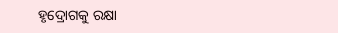ହୃଦ୍ରୋଗକୁ ରକ୍ଷା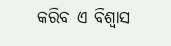କରିବ ଏ ବିଶ୍ୱାସ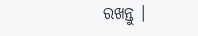ରଖନ୍ତୁ ।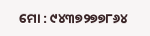ମୋ : ୯୪୩୭୨୭୭୮୬୪